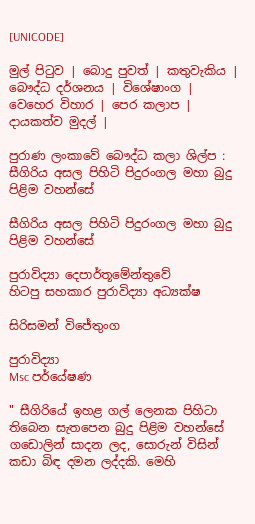[UNICODE]

මුල් පිටුව | බොදු පුවත් | කතුවැකිය | බෞද්ධ දර්ශනය | විශේෂාංග | වෙහෙර විහාර | පෙර කලාප | දායකත්ව මුදල් |

පුරාණ ලංකාවේ බෞද්ධ කලා ශිල්ප : සීගිරිය අසල පිහිටි පිදුරංගල මහා බුදු පිළිම වහන්සේ

සීගිරිය අසල පිහිටි පිදුරංගල මහා බුදු පිළිම වහන්සේ

පුරාවිද්‍යා දෙපාර්තූමේන්තුවේ
හිටපු සහකාර පුරාවිද්‍යා අධ්‍යක්ෂ

සිරිසමන් විජේතුංග

පුරාවිද්‍යා
Msc පර්යේෂණ

" සීගිරියේ ඉහළ ගල් ලෙනක පිහිටා තිබෙන සැතපෙන බුදු පිළිම වහන්සේ ගඩොලින් සාදන ලද, සොරුන් විසින් කඩා බිඳ දමන ලද්දකි. මෙහි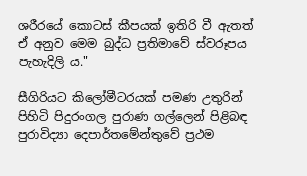ශරීරයේ කොටස් කීපයක් ඉතිරි වී ඇතත් ඒ අනුව මෙම බුද්ධ ප්‍රතිමාවේ ස්වරූපය පැහැදිලි ය."

සීගිරියට කිලෝමීටරයක් පමණ උතුරින් පිහිටි පිදුරංගල පුරාණ ගල්ලෙන් පිළිබඳ පුරාවිද්‍යා දෙපාර්තමේන්තුවේ ප්‍රථම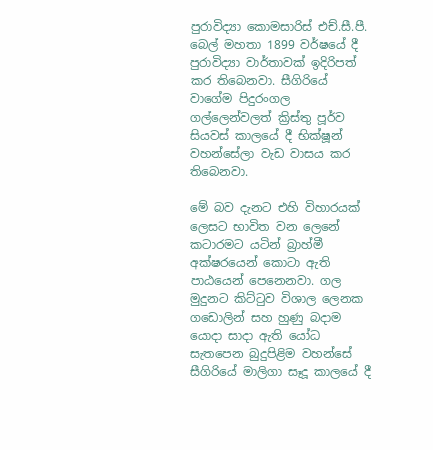පුරාවිද්‍යා කොමසාරිස් එච්.සී.පී. බෙල් මහතා 1899 වර්ෂයේ දී පුරාවිද්‍යා වාර්තාවක් ඉදිරිපත් කර තිබෙනවා. සීගිරියේ වාගේම පිදුරංගල ගල්ලෙන්වලත් ක්‍රිස්තු පූර්ව සියවස් කාලයේ දී භික්ෂූන් වහන්සේලා වැඩ වාසය කර තිබෙනවා.

මේ බව දැනට එහි විහාරයක් ලෙසට භාවිත වන ලෙනේ කටාරමට යටින් බ්‍රාහ්මී අක්ෂරයෙන් කොටා ඇති පාඨයෙන් පෙනෙනවා. ගල මුදුනට කිට්ටුව විශාල ලෙනක ගඩොලින් සහ හුණු බදාම යොදා සාදා ඇති යෝධ සැතපෙන බුදුපිළිම වහන්සේ සීගිරියේ මාලිගා සෑදූ කාලයේ දී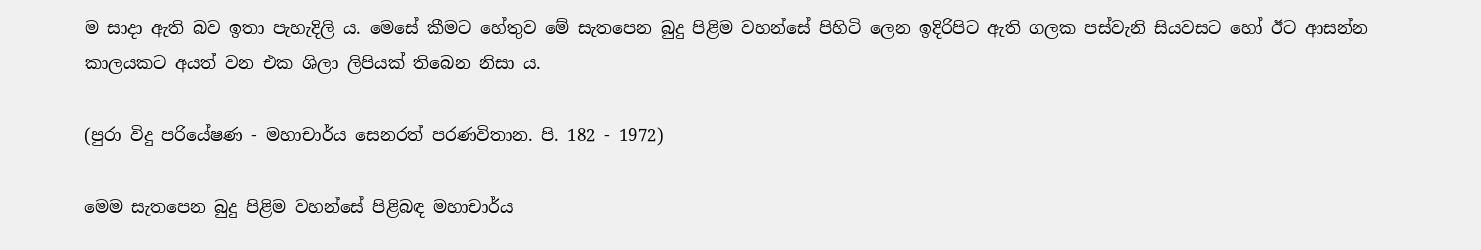ම සාදා ඇති බව ඉතා පැහැදිලි ය. මෙසේ කීමට හේතුව මේ සැතපෙන බුදු පිළිම වහන්සේ පිහිටි ලෙන ඉදිරිපිට ඇති ගලක පස්වැනි සියවසට හෝ ඊට ආසන්න කාලයකට අයත් වන එක ශිලා ලිපියක් තිබෙන නිසා ය.

(පුරා විදු පරියේෂණ - මහාචාර්ය සෙනරත් පරණවිතාන. පි. 182 - 1972)

මෙම සැතපෙන බුදු පිළිම වහන්සේ පිළිබඳ මහාචාර්ය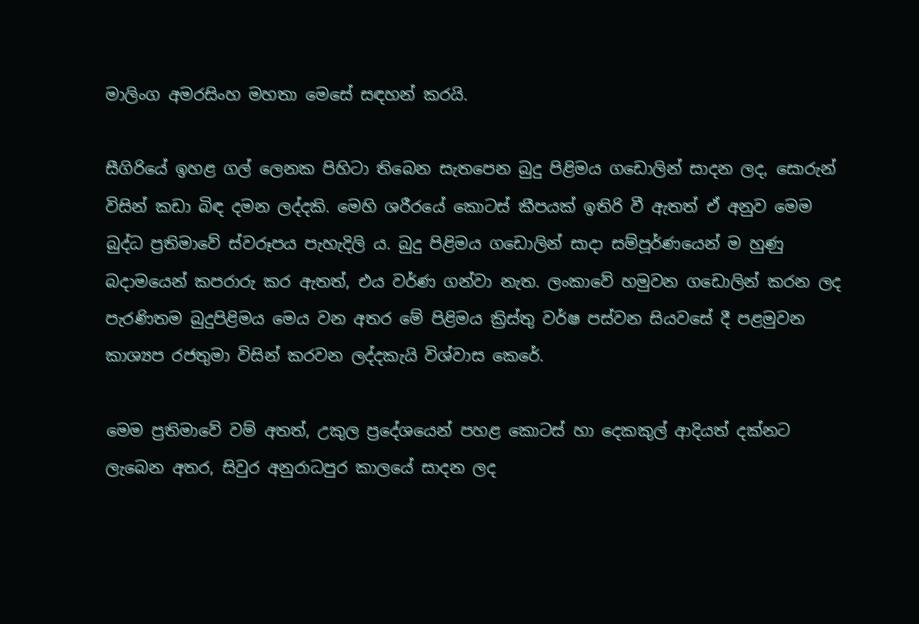මාලිංග අමරසිංහ මහතා මෙසේ සඳහන් කරයි.

සීගිරියේ ඉහළ ගල් ලෙනක පිහිටා තිබෙන සැතපෙන බුදු පිළිමය ගඩොලින් සාදන ලද, සොරුන් විසින් කඩා බිඳ දමන ලද්දකි. මෙහි ශරීරයේ කොටස් කීපයක් ඉතිරි වී ඇතත් ඒ අනුව මෙම බුද්ධ ප්‍රතිමාවේ ස්වරූපය පැහැදිලි ය. බුදු පිළිමය ගඩොලින් සාදා සම්පූර්ණයෙන් ම හුණු බදාමයෙන් කපරාරු කර ඇතත්, එය වර්ණ ගන්වා නැත. ලංකාවේ හමුවන ගඩොලින් කරන ලද පැරණිතම බුදුපිළිමය මෙය වන අතර මේ පිළිමය ක්‍රිස්තු වර්ෂ පස්වන සියවසේ දී පළමුවන කාශ්‍යප රජතුමා විසින් කරවන ලද්දකැයි විශ්වාස කෙරේ.

මෙම ප්‍රතිමාවේ වම් අතත්, උකුල ප්‍රදේශයෙන් පහළ කොටස් හා දෙකකුල් ආදියත් දක්නට ලැබෙන අතර, සිවුර අනුරාධපුර කාලයේ සාදන ලද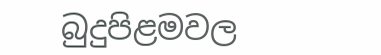බුදුපිළමවල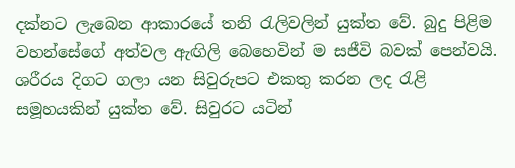දක්නට ලැබෙන ආකාරයේ තනි රැලිවලින් යුක්ත වේ. බුදු පිළිම වහන්සේගේ අත්වල ඇඟිලි බෙහෙවින් ම සජීවි බවක් පෙන්වයි. ශරීරය දිගට ගලා යන සිවුරුපට එකතු කරන ලද රැළි සමූහයකින් යුක්ත වේ. සිවුරට යටින්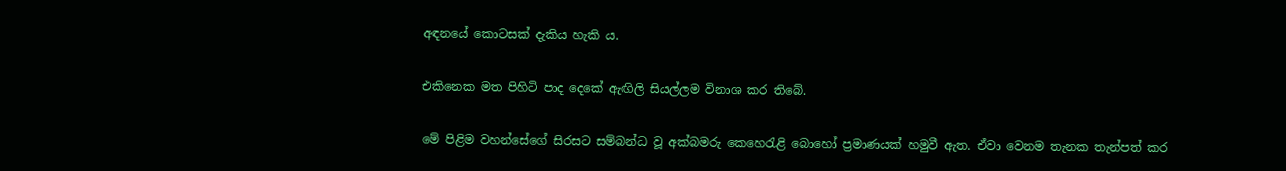අඳනයේ කොටසක් දැකිය හැකි ය.

එකිනෙක මත පිහිටි පාද දෙකේ ඇඟිලි සියල්ලම විනාශ කර තිබේ.

මේ පිළිම වහන්සේගේ සිරසට සම්බන්ධ වූ අක්බමරු කෙහෙරැළි බොහෝ ප්‍රමාණයක් හමුවී ඇත. ඒවා වෙනම තැනක තැන්පත් කර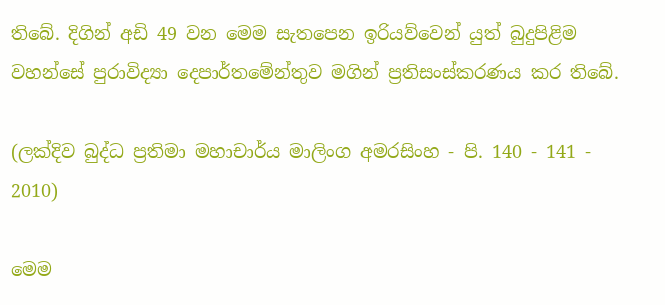තිබේ. දිගින් අඩි 49 වන මෙම සැතපෙන ඉරියව්වෙන් යුත් බුදුපිළිම වහන්සේ පුරාවිද්‍යා දෙපාර්තමේන්තුව මගින් ප්‍රතිසංස්කරණය කර තිබේ.

(ලක්දිව බුද්ධ ප්‍රතිමා මහාචාර්ය මාලිංග අමරසිංහ - පි. 140 - 141 - 2010)

මෙම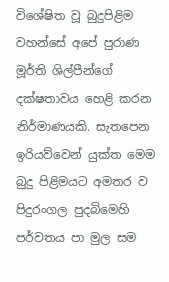විශේෂිත වූ බුදුපිළිම වහන්සේ අපේ පුරාණ මූර්ති ශිල්පීන්ගේ දක්ෂතාවය හෙළි කරන නිර්මාණයකි. සැතපෙන ඉරියව්වෙන් යුක්ත මෙම බුදු පිළිමයට අමතර ව පිදුරංගල පුදබිමෙහි පර්වතය පා මුල සම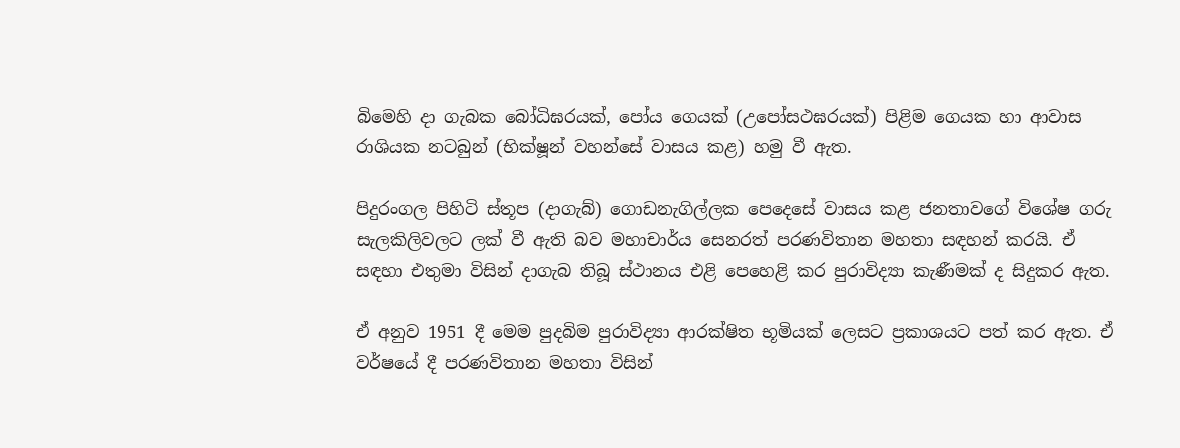බිමෙහි දා ගැබක බෝධිඝරයක්, පෝය ගෙයක් (උපෝසථඝරයක්) පිළිම ගෙයක හා ආවාස රාශියක නටබුන් (භික්ෂූන් වහන්සේ වාසය කළ) හමු වී ඇත.

පිදුරංගල පිහිටි ස්තූප (දාගැබ්) ගොඩනැගිල්ලක පෙදෙසේ වාසය කළ ජනතාවගේ විශේෂ ගරු සැලකිලිවලට ලක් වී ඇති බව මහාචාර්ය සෙනරත් පරණවිතාන මහතා සඳහන් කරයි. ඒ සඳහා එතුමා විසින් දාගැබ තිබූ ස්ථානය එළි පෙහෙළි කර පුරාවිද්‍යා කැණීමක් ද සිදුකර ඇත.

ඒ අනුව 1951 දී මෙම පුදබිම පුරාවිද්‍යා ආරක්ෂිත භූමියක් ලෙසට ප්‍රකාශයට පත් කර ඇත. ඒ වර්ෂයේ දී පරණවිතාන මහතා විසින්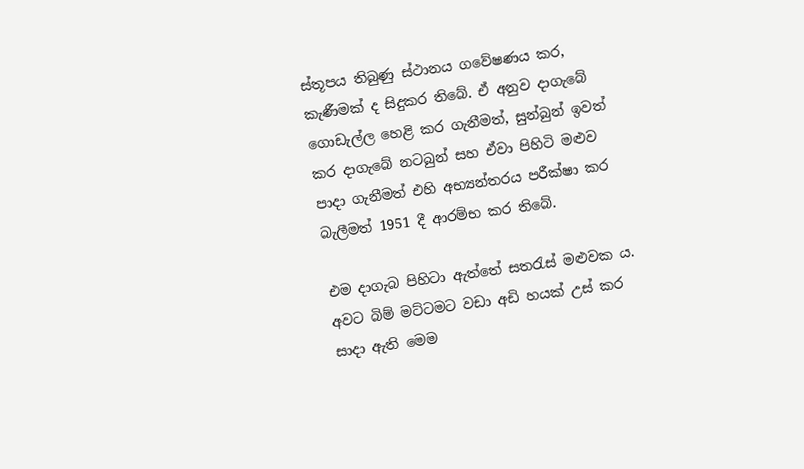ස්තූපය තිබුණු ස්ථානය ගවේෂණය කර, කැණීමක් ද සිදුකර තිබේ. ඒ අනුව දාගැබේ ගොඩැල්ල හෙළි කර ගැනීමත්, සුන්බුන් ඉවත් කර දාගැබේ නටබුන් සහ ඒවා පිහිටි මළුව පාදා ගැනීමත් එහි අභ්‍යන්තරය පරීක්ෂා කර බැලීමත් 1951 දී ආරම්භ කර තිබේ.

එම දාගැබ පිහිටා ඇත්තේ සතරැස් මළුවක ය. අවට බිම් මට්ටමට වඩා අඩි හයක් උස් කර සාදා ඇති මෙම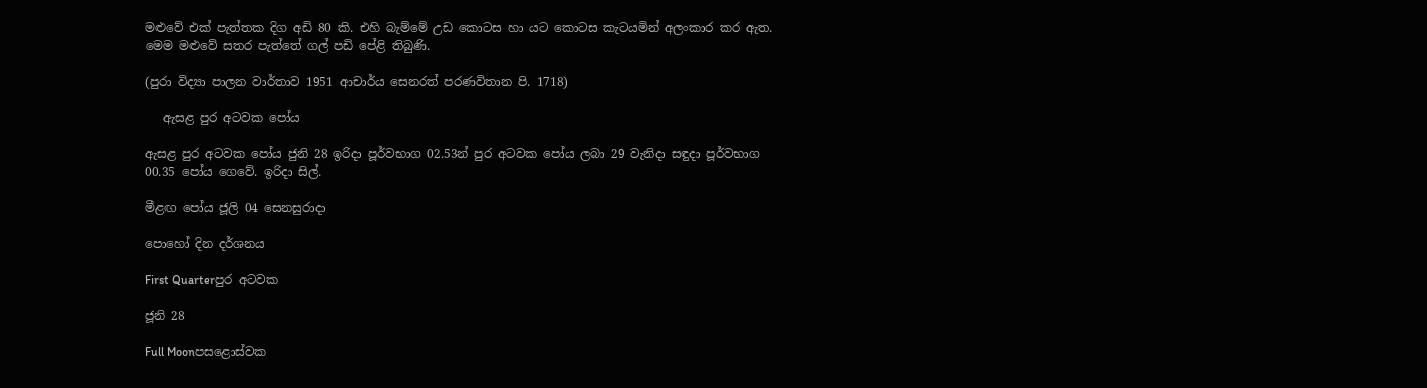මළුවේ එක් පැත්තක දිග අඩි 80 කි. එහි බැම්මේ උඩ කොටස හා යට කොටස කැටයමින් අලංකාර කර ඇත. මෙම මළුවේ සතර පැත්තේ ගල් පඩි පේළි තිබුණි.

(පුරා විද්‍යා පාලන වාර්තාව 1951 ආචාර්ය සෙනරත් පරණවිතාන පි. 1718)

   ඇසළ පුර අටවක පෝය

ඇසළ පුර අටවක පෝය ජුනි 28 ඉරිදා පූර්වභාග 02.53න් පුර අටවක පෝය ලබා 29 වැනිදා සඳුදා පූර්වභාග 00.35 පෝය ගෙවේ. ඉරිදා සිල්.

මීළඟ පෝය ජූලි 04 සෙනසුරාදා

පොහෝ දින දර්ශනය

First Quarterපුර අටවක

ජූනි 28

Full Moonපසළොස්වක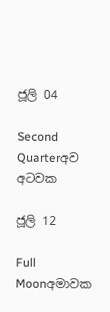ජූලි 04

Second Quarterඅව අටවක

ජූලි 12

Full Moonඅමාවක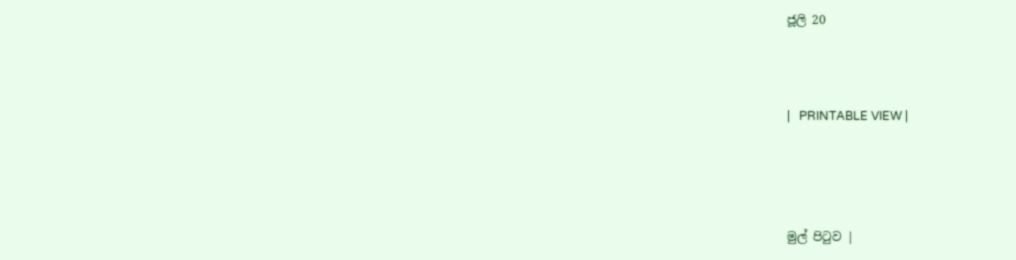ජූලි 20



|   PRINTABLE VIEW |




මුල් පිටුව |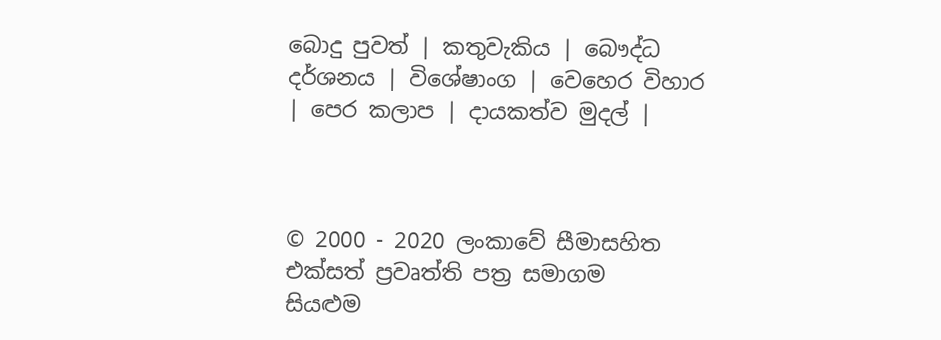බොදු පුවත් | කතුවැකිය | බෞද්ධ දර්ශනය | විශේෂාංග | වෙහෙර විහාර | පෙර කලාප | දායකත්ව මුදල් |



© 2000 - 2020 ලංකාවේ සීමාසහිත එක්සත් ප්‍රවෘත්ති පත්‍ර සමාගම
සියළුම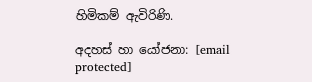හිමිකම් ඇවිරිණි.

අදහස් හා යෝජනා: [email protected]